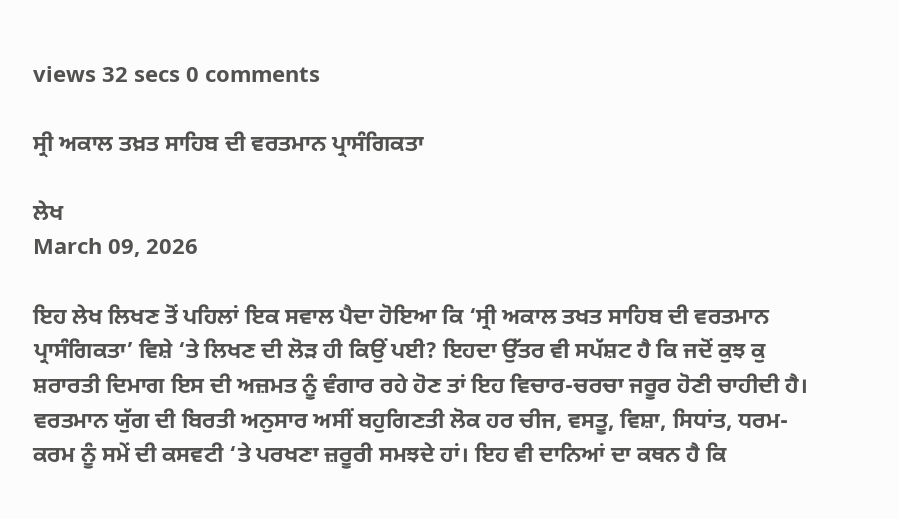views 32 secs 0 comments

ਸ੍ਰੀ ਅਕਾਲ ਤਖ਼ਤ ਸਾਹਿਬ ਦੀ ਵਰਤਮਾਨ ਪ੍ਰਾਸੰਗਿਕਤਾ

ਲੇਖ
March 09, 2026

ਇਹ ਲੇਖ ਲਿਖਣ ਤੋਂ ਪਹਿਲਾਂ ਇਕ ਸਵਾਲ ਪੈਦਾ ਹੋਇਆ ਕਿ ‘ਸ੍ਰੀ ਅਕਾਲ ਤਖਤ ਸਾਹਿਬ ਦੀ ਵਰਤਮਾਨ ਪ੍ਰਾਸੰਗਿਕਤਾ’ ਵਿਸ਼ੇ ‘ਤੇ ਲਿਖਣ ਦੀ ਲੋੜ ਹੀ ਕਿਉਂ ਪਈ? ਇਹਦਾ ਉੱਤਰ ਵੀ ਸਪੱਸ਼ਟ ਹੈ ਕਿ ਜਦੋਂ ਕੁਝ ਕੁ ਸ਼ਰਾਰਤੀ ਦਿਮਾਗ ਇਸ ਦੀ ਅਜ਼ਮਤ ਨੂੰ ਵੰਗਾਰ ਰਹੇ ਹੋਣ ਤਾਂ ਇਹ ਵਿਚਾਰ-ਚਰਚਾ ਜਰੂਰ ਹੋਣੀ ਚਾਹੀਦੀ ਹੈ। ਵਰਤਮਾਨ ਯੁੱਗ ਦੀ ਬਿਰਤੀ ਅਨੁਸਾਰ ਅਸੀਂ ਬਹੁਗਿਣਤੀ ਲੋਕ ਹਰ ਚੀਜ, ਵਸਤੂ, ਵਿਸ਼ਾ, ਸਿਧਾਂਤ, ਧਰਮ-ਕਰਮ ਨੂੰ ਸਮੇਂ ਦੀ ਕਸਵਟੀ ‘ਤੇ ਪਰਖਣਾ ਜ਼ਰੂਰੀ ਸਮਝਦੇ ਹਾਂ। ਇਹ ਵੀ ਦਾਨਿਆਂ ਦਾ ਕਥਨ ਹੈ ਕਿ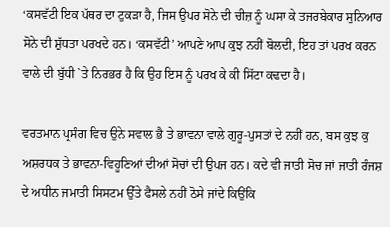‘ਕਸਵੱਟੀ ਇਕ ਪੱਥਰ ਦਾ ਟੁਕੜਾ ਹੈ, ਜਿਸ ਉਪਰ ਸੋਨੇ ਦੀ ਚੀਜ਼ ਨੂੰ ਘਸਾ ਕੇ ਤਜਰਬੇਕਾਰ ਸੁਨਿਆਰ ਸੋਨੇ ਦੀ ਸ਼ੁੱਧਤਾ ਪਰਖਦੇ ਹਨ। ‘ਕਸਵੱਟੀ’ ਆਪਣੇ ਆਪ ਕੁਝ ਨਹੀਂ ਬੋਲਦੀ, ਇਹ ਤਾਂ ਪਰਖ ਕਰਨ ਵਾਲੇ ਦੀ ਬੁੱਧੀ `ਤੇ ਨਿਰਭਰ ਹੈ ਕਿ ਉਹ ਇਸ ਨੂੰ ਪਰਖ ਕੇ ਕੀ ਸਿੱਟਾ ਕਢਦਾ ਹੈ।

ਵਰਤਮਾਨ ਪ੍ਰਸੰਗ ਵਿਚ ਉਨੇ ਸਵਾਲ ਭੈ ਤੇ ਭਾਵਨਾ ਵਾਲੇ ਗੁਰੂ-ਪੁਸਤਾਂ ਦੇ ਨਹੀਂ ਹਨ, ਬਸ ਕੁਝ ਕੁ ਅਸ਼ਰਧਕ ਤੇ ਭਾਵਨਾ-ਵਿਹੂਣਿਆਂ ਦੀਆਂ ਸੋਚਾਂ ਦੀ ਉਪਜ ਹਨ। ਕਦੇ ਵੀ ਜਾਤੀ ਸੋਚ ਜਾਂ ਜਾਤੀ ਰੰਜਸ਼ ਦੇ ਅਧੀਨ ਜਮਾਤੀ ਸਿਸਟਮ ਉੱਤੇ ਫੈਸਲੇ ਨਹੀਂ ਠੋਸੇ ਜਾਂਦੇ ਕਿਉਂਕਿ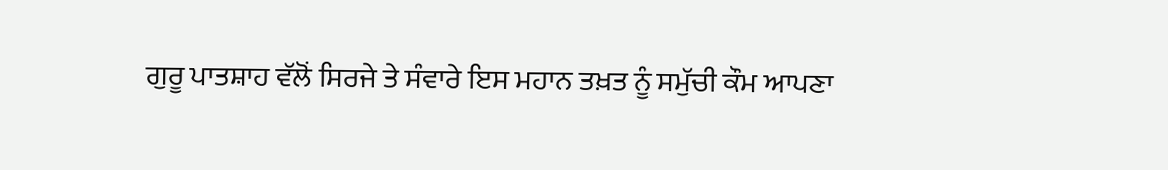ਗੁਰੂ ਪਾਤਸ਼ਾਹ ਵੱਲੋਂ ਸਿਰਜੇ ਤੇ ਸੰਵਾਰੇ ਇਸ ਮਹਾਨ ਤਖ਼ਤ ਨੂੰ ਸਮੁੱਚੀ ਕੌਮ ਆਪਣਾ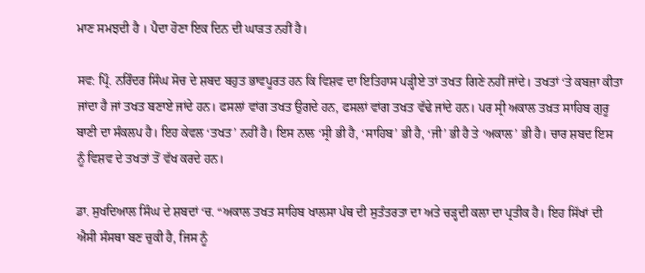ਮਾਣ ਸਮਝਦੀ ਹੈ । ਪੈਦਾ ਹੋਣਾ ਇਕ ਦਿਨ ਦੀ ਘਾੜਤ ਨਹੀਂ ਹੈ।

ਸਵ: ਪ੍ਰਿੰ. ਨਰਿੰਦਰ ਸਿੰਘ ਸੋਚ ਦੇ ਸ਼ਬਦ ਬਹੁਤ ਭਾਵਪੂਰਤ ਹਨ ਕਿ ਵਿਸ਼ਵ ਦਾ ਇਤਿਹਾਸ ਪੜ੍ਹੀਏ ਤਾਂ ਤਖਤ ਗਿਣੇ ਨਹੀਂ ਜਾਂਦੇ। ਤਖਤਾਂ ‘ਤੇ ਕਬਜ਼ਾ ਕੀਤਾ ਜਾਂਦਾ ਹੈ ਜਾਂ ਤਖਤ ਬਣਾਏ ਜਾਂਦੇ ਹਨ। ਫਸਲਾਂ ਵਾਂਗ ਤਖਤ ਉਗਦੇ ਹਨ, ਫਸਲਾਂ ਵਾਂਗ ਤਖਤ ਵੱਢੇ ਜਾਂਦੇ ਹਨ। ਪਰ ਸ੍ਰੀ ਅਕਾਲ ਤਖ਼ਤ ਸਾਹਿਬ ਗੁਰੂ ਬਾਣੀ ਦਾ ਸੰਕਲਪ ਹੈ। ਇਹ ਕੇਵਲ ‘ਤਖਤ’ ਨਹੀਂ ਹੈ। ਇਸ ਨਾਲ ‘ਸ੍ਰੀ ਭੀ ਹੈ, ‘ਸਾਹਿਬ’ ਭੀ ਹੈ, ‘ਜੀ’ ਭੀ ਹੈ ਤੇ ‘ਅਕਾਲ’ ਭੀ ਹੈ। ਚਾਰ ਸ਼ਬਦ ਇਸ ਨੂੰ ਵਿਸ਼ਵ ਦੇ ਤਖਤਾਂ ਤੋਂ ਵੱਖ ਕਰਦੇ ਹਨ।

ਡਾ. ਸੁਖਦਿਆਲ ਸਿੰਘ ਦੇ ਸ਼ਬਦਾਂ ‘ਚ. “ਅਕਾਲ ਤਖਤ ਸਾਹਿਬ ਖਾਲਸਾ ਪੰਥ ਦੀ ਸੁਤੰਤਰਤਾ ਦਾ ਅਤੇ ਚੜ੍ਹਦੀ ਕਲਾ ਦਾ ਪ੍ਰਤੀਕ ਹੈ। ਇਹ ਸਿੱਖਾਂ ਦੀ ਐਸੀ ਸੰਸਥਾ ਬਣ ਚੁਕੀ ਹੈ, ਜਿਸ ਨੂੰ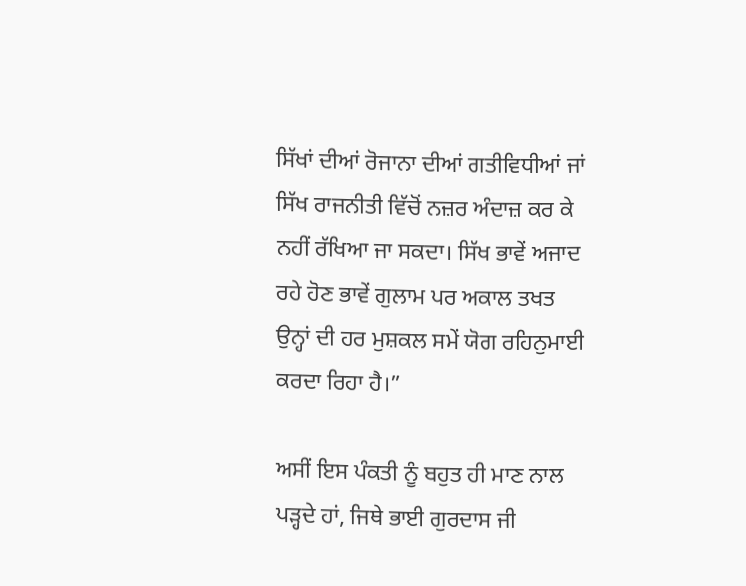ਸਿੱਖਾਂ ਦੀਆਂ ਰੋਜਾਨਾ ਦੀਆਂ ਗਤੀਵਿਧੀਆਂ ਜਾਂ ਸਿੱਖ ਰਾਜਨੀਤੀ ਵਿੱਚੋਂ ਨਜ਼ਰ ਅੰਦਾਜ਼ ਕਰ ਕੇ ਨਹੀਂ ਰੱਖਿਆ ਜਾ ਸਕਦਾ। ਸਿੱਖ ਭਾਵੇਂ ਅਜਾਦ ਰਹੇ ਹੋਣ ਭਾਵੇਂ ਗੁਲਾਮ ਪਰ ਅਕਾਲ ਤਖਤ ਉਨ੍ਹਾਂ ਦੀ ਹਰ ਮੁਸ਼ਕਲ ਸਮੇਂ ਯੋਗ ਰਹਿਨੁਮਾਈ ਕਰਦਾ ਰਿਹਾ ਹੈ।”

ਅਸੀਂ ਇਸ ਪੰਕਤੀ ਨੂੰ ਬਹੁਤ ਹੀ ਮਾਣ ਨਾਲ ਪੜ੍ਹਦੇ ਹਾਂ, ਜਿਥੇ ਭਾਈ ਗੁਰਦਾਸ ਜੀ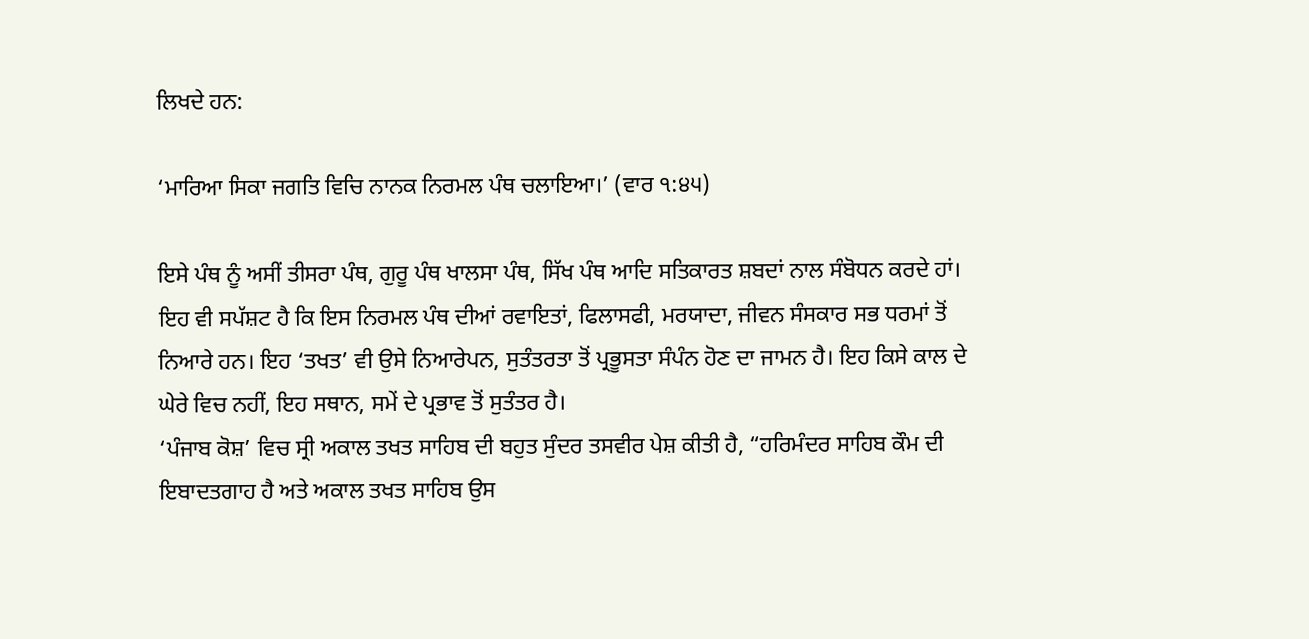ਲਿਖਦੇ ਹਨ:

‘ਮਾਰਿਆ ਸਿਕਾ ਜਗਤਿ ਵਿਚਿ ਨਾਨਕ ਨਿਰਮਲ ਪੰਥ ਚਲਾਇਆ।’ (ਵਾਰ ੧:੪੫)

ਇਸੇ ਪੰਥ ਨੂੰ ਅਸੀਂ ਤੀਸਰਾ ਪੰਥ, ਗੁਰੂ ਪੰਥ ਖਾਲਸਾ ਪੰਥ, ਸਿੱਖ ਪੰਥ ਆਦਿ ਸਤਿਕਾਰਤ ਸ਼ਬਦਾਂ ਨਾਲ ਸੰਬੋਧਨ ਕਰਦੇ ਹਾਂ। ਇਹ ਵੀ ਸਪੱਸ਼ਟ ਹੈ ਕਿ ਇਸ ਨਿਰਮਲ ਪੰਥ ਦੀਆਂ ਰਵਾਇਤਾਂ, ਫਿਲਾਸਫੀ, ਮਰਯਾਦਾ, ਜੀਵਨ ਸੰਸਕਾਰ ਸਭ ਧਰਮਾਂ ਤੋਂ ਨਿਆਰੇ ਹਨ। ਇਹ ‘ਤਖਤ’ ਵੀ ਉਸੇ ਨਿਆਰੇਪਨ, ਸੁਤੰਤਰਤਾ ਤੋਂ ਪ੍ਰਭੂਸਤਾ ਸੰਪੰਨ ਹੋਣ ਦਾ ਜਾਮਨ ਹੈ। ਇਹ ਕਿਸੇ ਕਾਲ ਦੇ ਘੇਰੇ ਵਿਚ ਨਹੀਂ, ਇਹ ਸਥਾਨ, ਸਮੇਂ ਦੇ ਪ੍ਰਭਾਵ ਤੋਂ ਸੁਤੰਤਰ ਹੈ।
‘ਪੰਜਾਬ ਕੋਸ਼’ ਵਿਚ ਸ੍ਰੀ ਅਕਾਲ ਤਖਤ ਸਾਹਿਬ ਦੀ ਬਹੁਤ ਸੁੰਦਰ ਤਸਵੀਰ ਪੇਸ਼ ਕੀਤੀ ਹੈ, “ਹਰਿਮੰਦਰ ਸਾਹਿਬ ਕੌਮ ਦੀ ਇਬਾਦਤਗਾਹ ਹੈ ਅਤੇ ਅਕਾਲ ਤਖਤ ਸਾਹਿਬ ਉਸ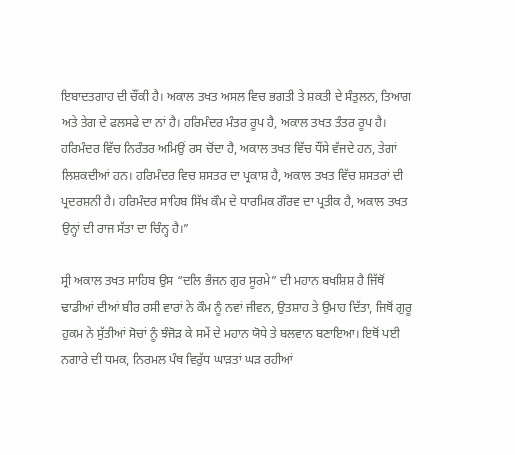ਇਬਾਦਤਗਾਹ ਦੀ ਚੌਂਕੀ ਹੈ। ਅਕਾਲ ਤਖਤ ਅਸਲ ਵਿਚ ਭਗਤੀ ਤੇ ਸ਼ਕਤੀ ਦੇ ਸੰਤੁਲਨ, ਤਿਆਗ ਅਤੇ ਤੇਗ ਦੇ ਫਲਸਫੇ ਦਾ ਨਾਂ ਹੈ। ਹਰਿਮੰਦਰ ਮੰਤਰ ਰੂਪ ਹੈ, ਅਕਾਲ ਤਖਤ ਤੰਤਰ ਰੂਪ ਹੈ। ਹਰਿਮੰਦਰ ਵਿੱਚ ਨਿਰੰਤਰ ਅਮਿਉਂ ਰਸ ਚੋਂਦਾ ਹੈ, ਅਕਾਲ ਤਖਤ ਵਿੱਚ ਧੌਂਸੇ ਵੱਜਦੇ ਹਨ, ਤੇਗਾਂ ਲਿਸ਼ਕਦੀਆਂ ਹਨ। ਹਰਿਮੰਦਰ ਵਿਚ ਸ਼ਸਤਰ ਦਾ ਪ੍ਰਕਾਸ਼ ਹੈ, ਅਕਾਲ ਤਖਤ ਵਿੱਚ ਸ਼ਸਤਰਾਂ ਦੀ ਪ੍ਰਦਰਸ਼ਨੀ ਹੈ। ਹਰਿਮੰਦਰ ਸਾਹਿਬ ਸਿੱਖ ਕੌਮ ਦੇ ਧਾਰਮਿਕ ਗੌਰਵ ਦਾ ਪ੍ਰਤੀਕ ਹੈ, ਅਕਾਲ ਤਖਤ ਉਨ੍ਹਾਂ ਦੀ ਰਾਜ ਸੱਤਾ ਦਾ ਚਿੰਨ੍ਹ ਹੈ।”

ਸ੍ਰੀ ਅਕਾਲ ਤਖਤ ਸਾਹਿਬ ਉਸ “ਦਲਿ ਭੰਜਨ ਗੁਰ ਸੂਰਮੇ” ਦੀ ਮਹਾਨ ਬਖਸ਼ਿਸ਼ ਹੈ ਜਿੱਥੋਂ ਢਾਡੀਆਂ ਦੀਆਂ ਬੀਰ ਰਸੀ ਵਾਰਾਂ ਨੇ ਕੌਮ ਨੂੰ ਨਵਾਂ ਜੀਵਨ, ਉਤਸ਼ਾਹ ਤੇ ਉਮਾਹ ਦਿੱਤਾ, ਜਿਥੋਂ ਗੁਰੂ ਹੁਕਮ ਨੇ ਸੁੱਤੀਆਂ ਸੋਚਾਂ ਨੂੰ ਝੰਜੋੜ ਕੇ ਸਮੇਂ ਦੇ ਮਹਾਨ ਯੋਧੇ ਤੇ ਬਲਵਾਨ ਬਣਾਇਆ। ਇਥੋਂ ਪਈ ਨਗਾਰੇ ਦੀ ਧਮਕ, ਨਿਰਮਲ ਪੰਥ ਵਿਰੁੱਧ ਘਾੜਤਾਂ ਘੜ ਰਹੀਆਂ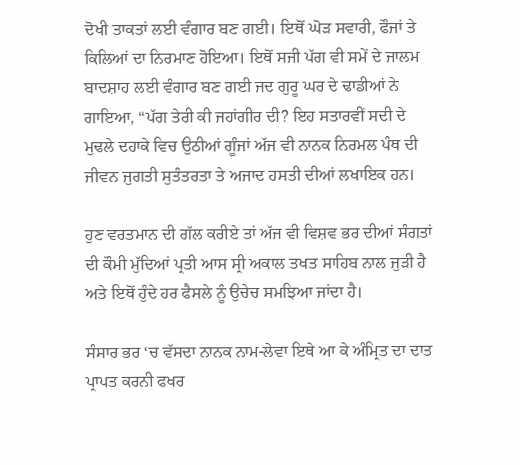ਦੋਖੀ ਤਾਕਤਾਂ ਲਈ ਵੰਗਾਰ ਬਣ ਗਈ। ਇਥੋਂ ਘੋੜ ਸਵਾਰੀ, ਫੌਜਾਂ ਤੇ ਕਿਲਿਆਂ ਦਾ ਨਿਰਮਾਣ ਹੋਇਆ। ਇਥੋਂ ਸਜੀ ਪੱਗ ਵੀ ਸਮੇਂ ਦੇ ਜਾਲਮ ਬਾਦਸ਼ਾਹ ਲਈ ਵੰਗਾਰ ਬਣ ਗਈ ਜਦ ਗੁਰੂ ਘਰ ਦੇ ਢਾਡੀਆਂ ਨੇ ਗਾਇਆ, “ਪੱਗ ਤੇਰੀ ਕੀ ਜਹਾਂਗੀਰ ਦੀ? ਇਹ ਸਤਾਰਵੀਂ ਸਦੀ ਦੇ ਮੁਢਲੇ ਦਹਾਕੇ ਵਿਚ ਉਠੀਆਂ ਗੂੰਜਾਂ ਅੱਜ ਵੀ ਨਾਨਕ ਨਿਰਮਲ ਪੰਥ ਦੀ ਜੀਵਨ ਜੁਗਤੀ ਸੁਤੰਤਰਤਾ ਤੇ ਅਜਾਦ ਹਸਤੀ ਦੀਆਂ ਲਖਾਇਕ ਹਨ।

ਹੁਣ ਵਰਤਮਾਨ ਦੀ ਗੱਲ ਕਰੀਏ ਤਾਂ ਅੱਜ ਵੀ ਵਿਸ਼ਵ ਭਰ ਦੀਆਂ ਸੰਗਤਾਂ ਦੀ ਕੌਮੀ ਮੁੱਦਿਆਂ ਪ੍ਰਤੀ ਆਸ ਸ੍ਰੀ ਅਕਾਲ ਤਖਤ ਸਾਹਿਬ ਨਾਲ ਜੁੜੀ ਹੈ ਅਤੇ ਇਥੋਂ ਹੁੰਦੇ ਹਰ ਫੈਸਲੇ ਨੂੰ ਉਚੇਚ ਸਮਝਿਆ ਜਾਂਦਾ ਹੈ।

ਸੰਸਾਰ ਭਰ ‘ਚ ਵੱਸਦਾ ਨਾਨਕ ਨਾਮ-ਲੇਵਾ ਇਥੇ ਆ ਕੇ ਅੰਮ੍ਰਿਤ ਦਾ ਦਾਤ ਪ੍ਰਾਪਤ ਕਰਨੀ ਫਖਰ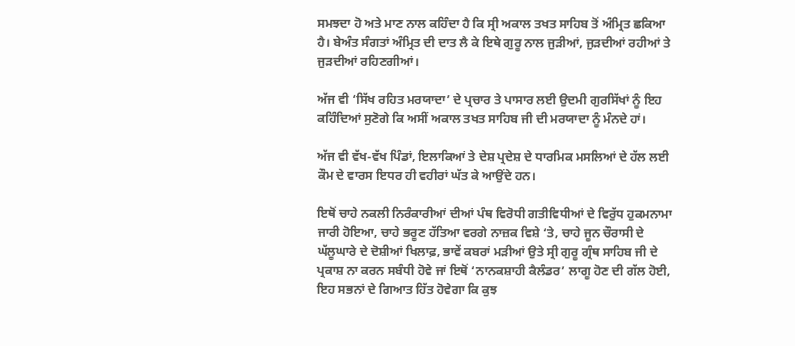ਸਮਝਦਾ ਹੋ ਅਤੇ ਮਾਣ ਨਾਲ ਕਹਿੰਦਾ ਹੈ ਕਿ ਸ੍ਰੀ ਅਕਾਲ ਤਖਤ ਸਾਹਿਬ ਤੋਂ ਅੰਮ੍ਰਿਤ ਛਕਿਆ ਹੈ। ਬੇਅੰਤ ਸੰਗਤਾਂ ਅੰਮ੍ਰਿਤ ਦੀ ਦਾਤ ਲੈ ਕੇ ਇਥੇ ਗੁਰੂ ਨਾਲ ਜੁੜੀਆਂ, ਜੁੜਦੀਆਂ ਰਹੀਆਂ ਤੇ ਜੁੜਦੀਆਂ ਰਹਿਣਗੀਆਂ।

ਅੱਜ ਵੀ ‘ਸਿੱਖ ਰਹਿਤ ਮਰਯਾਦਾ’ ਦੇ ਪ੍ਰਚਾਰ ਤੇ ਪਾਸਾਰ ਲਈ ਉਦਮੀ ਗੁਰਸਿੱਖਾਂ ਨੂੰ ਇਹ ਕਹਿੰਦਿਆਂ ਸੁਣੋਗੇ ਕਿ ਅਸੀਂ ਅਕਾਲ ਤਖਤ ਸਾਹਿਬ ਜੀ ਦੀ ਮਰਯਾਦਾ ਨੂੰ ਮੰਨਦੇ ਹਾਂ।

ਅੱਜ ਵੀ ਵੱਖ-ਵੱਖ ਪਿੰਡਾਂ, ਇਲਾਕਿਆਂ ਤੇ ਦੇਸ਼ ਪ੍ਰਦੇਸ਼ ਦੇ ਧਾਰਮਿਕ ਮਸਲਿਆਂ ਦੇ ਹੱਲ ਲਈ ਕੌਮ ਦੇ ਵਾਰਸ ਇਧਰ ਹੀ ਵਹੀਰਾਂ ਘੱਤ ਕੇ ਆਉਂਦੇ ਹਨ।

ਇਥੋਂ ਚਾਹੇ ਨਕਲੀ ਨਿਰੰਕਾਰੀਆਂ ਦੀਆਂ ਪੰਥ ਵਿਰੋਧੀ ਗਤੀਵਿਧੀਆਂ ਦੇ ਵਿਰੁੱਧ ਹੁਕਮਨਾਮਾ ਜਾਰੀ ਹੋਇਆ, ਚਾਹੇ ਭਰੂਣ ਹੱਤਿਆ ਵਰਗੇ ਨਾਜ਼ਕ ਵਿਸ਼ੇ ‘ਤੇ, ਚਾਹੇ ਜੂਨ ਚੌਰਾਸੀ ਦੇ ਘੱਲੂਘਾਰੇ ਦੇ ਦੋਸ਼ੀਆਂ ਖਿਲਾਫ਼, ਭਾਵੇਂ ਕਬਰਾਂ ਮੜੀਆਂ ਉਤੇ ਸ੍ਰੀ ਗੁਰੂ ਗ੍ਰੰਥ ਸਾਹਿਬ ਜੀ ਦੇ ਪ੍ਰਕਾਸ਼ ਨਾ ਕਰਨ ਸਬੰਧੀ ਹੋਵੇ ਜਾਂ ਇਥੋਂ ‘ਨਾਨਕਸ਼ਾਹੀ ਕੈਲੰਡਰ’ ਲਾਗੂ ਹੋਣ ਦੀ ਗੱਲ ਹੋਈ, ਇਹ ਸਭਨਾਂ ਦੇ ਗਿਆਤ ਹਿੱਤ ਹੋਵੇਗਾ ਕਿ ਕੁਝ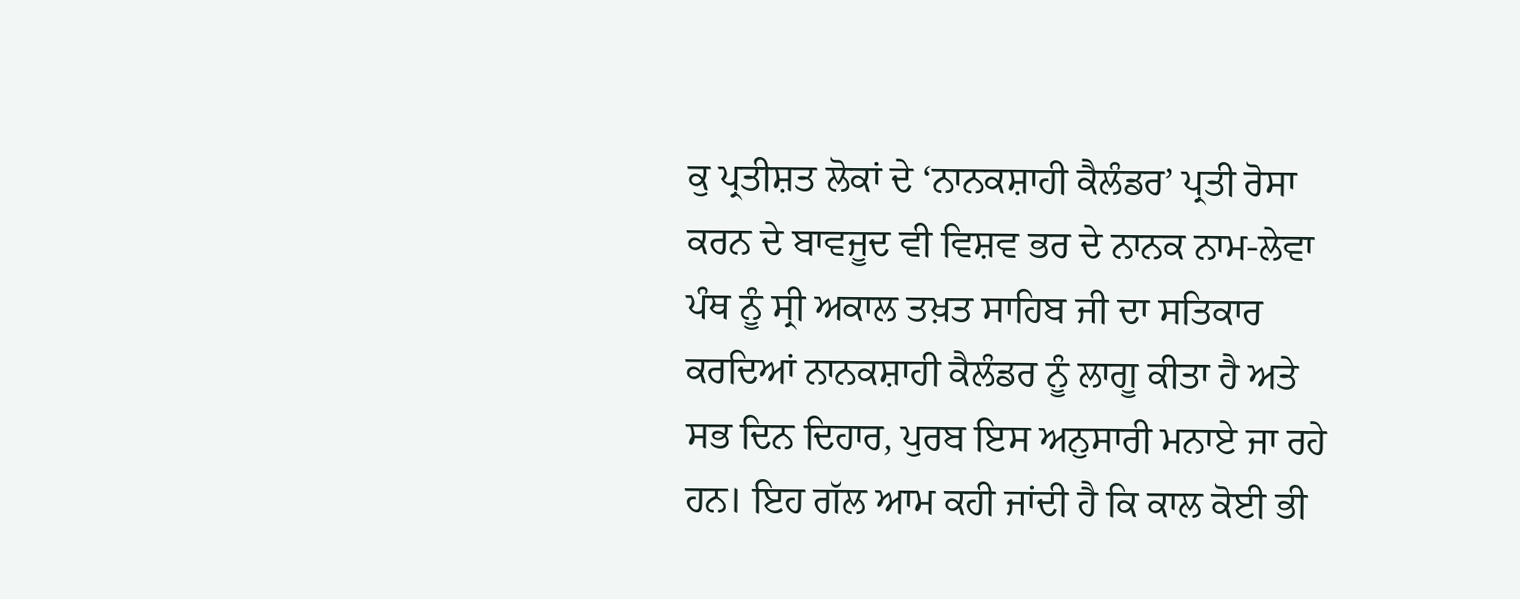ਕੁ ਪ੍ਰਤੀਸ਼ਤ ਲੋਕਾਂ ਦੇ ‘ਨਾਨਕਸ਼ਾਹੀ ਕੈਲੰਡਰ’ ਪ੍ਰਤੀ ਰੋਸਾ ਕਰਨ ਦੇ ਬਾਵਜੂਦ ਵੀ ਵਿਸ਼ਵ ਭਰ ਦੇ ਨਾਨਕ ਨਾਮ-ਲੇਵਾ ਪੰਥ ਨੂੰ ਸ੍ਰੀ ਅਕਾਲ ਤਖ਼ਤ ਸਾਹਿਬ ਜੀ ਦਾ ਸਤਿਕਾਰ ਕਰਦਿਆਂ ਨਾਨਕਸ਼ਾਹੀ ਕੈਲੰਡਰ ਨੂੰ ਲਾਗੂ ਕੀਤਾ ਹੈ ਅਤੇ ਸਭ ਦਿਨ ਦਿਹਾਰ, ਪੁਰਬ ਇਸ ਅਨੁਸਾਰੀ ਮਨਾਏ ਜਾ ਰਹੇ
ਹਨ। ਇਹ ਗੱਲ ਆਮ ਕਹੀ ਜਾਂਦੀ ਹੈ ਕਿ ਕਾਲ ਕੋਈ ਭੀ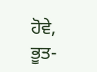ਹੋਵੇ, ਭੂਤ-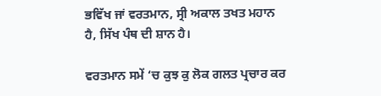ਭਵਿੱਖ ਜਾਂ ਵਰਤਮਾਨ, ਸ੍ਰੀ ਅਕਾਲ ਤਖਤ ਮਹਾਨ ਹੈ, ਸਿੱਖ ਪੰਥ ਦੀ ਸ਼ਾਨ ਹੈ।

ਵਰਤਮਾਨ ਸਮੇਂ ‘ਚ ਕੁਝ ਕੁ ਲੋਕ ਗਲਤ ਪ੍ਰਚਾਰ ਕਰ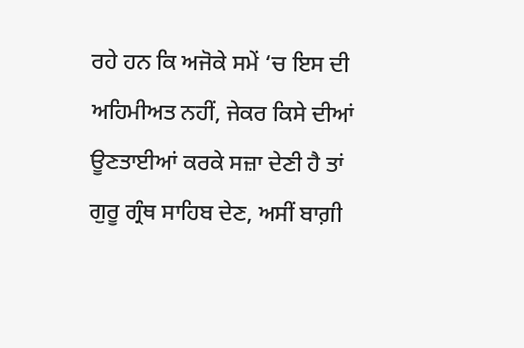ਰਹੇ ਹਨ ਕਿ ਅਜੋਕੇ ਸਮੇਂ ‘ਚ ਇਸ ਦੀ ਅਹਿਮੀਅਤ ਨਹੀਂ, ਜੇਕਰ ਕਿਸੇ ਦੀਆਂ ਊਣਤਾਈਆਂ ਕਰਕੇ ਸਜ਼ਾ ਦੇਣੀ ਹੈ ਤਾਂ ਗੁਰੂ ਗ੍ਰੰਥ ਸਾਹਿਬ ਦੇਣ, ਅਸੀਂ ਬਾਗ਼ੀ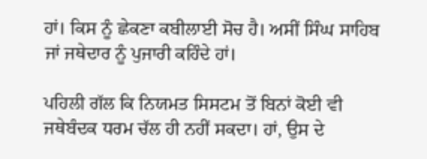ਹਾਂ। ਕਿਸ ਨੂੰ ਛੇਕਣਾ ਕਬੀਲਾਈ ਸੋਚ ਹੈ। ਅਸੀਂ ਸਿੰਘ ਸਾਹਿਬ ਜਾਂ ਜਥੇਦਾਰ ਨੂੰ ਪੁਜਾਰੀ ਕਹਿੰਦੇ ਹਾਂ।

ਪਹਿਲੀ ਗੱਲ ਕਿ ਨਿਯਮਤ ਸਿਸਟਮ ਤੋਂ ਬਿਨਾਂ ਕੋਈ ਵੀ ਜਥੇਬੰਦਕ ਧਰਮ ਚੱਲ ਹੀ ਨਹੀਂ ਸਕਦਾ। ਹਾਂ, ਉਸ ਦੇ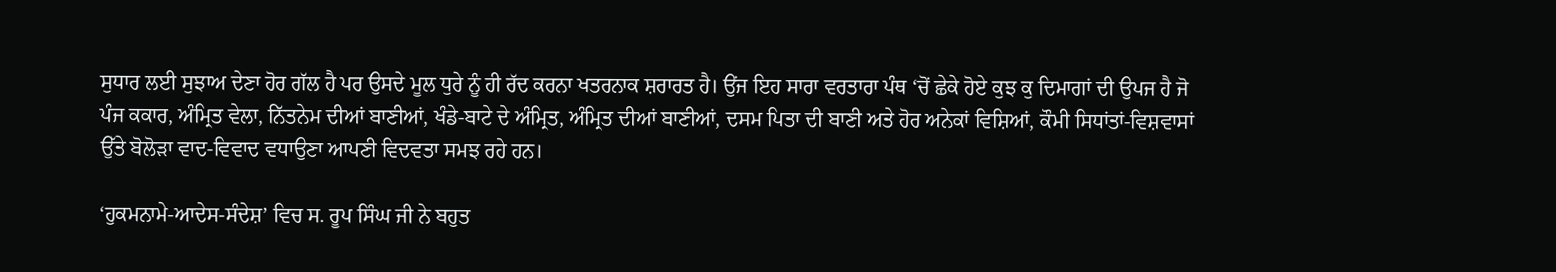ਸੁਧਾਰ ਲਈ ਸੁਝਾਅ ਦੇਣਾ ਹੋਰ ਗੱਲ ਹੈ ਪਰ ਉਸਦੇ ਮੂਲ ਧੁਰੇ ਨੂੰ ਹੀ ਰੱਦ ਕਰਨਾ ਖਤਰਨਾਕ ਸ਼ਰਾਰਤ ਹੈ। ਉਂਜ ਇਹ ਸਾਰਾ ਵਰਤਾਰਾ ਪੰਥ ‘ਚੋਂ ਛੇਕੇ ਹੋਏ ਕੁਝ ਕੁ ਦਿਮਾਗਾਂ ਦੀ ਉਪਜ ਹੈ ਜੋ ਪੰਜ ਕਕਾਰ, ਅੰਮ੍ਰਿਤ ਵੇਲਾ, ਨਿੱਤਨੇਮ ਦੀਆਂ ਬਾਣੀਆਂ, ਖੰਡੇ-ਬਾਟੇ ਦੇ ਅੰਮ੍ਰਿਤ, ਅੰਮ੍ਰਿਤ ਦੀਆਂ ਬਾਣੀਆਂ, ਦਸਮ ਪਿਤਾ ਦੀ ਬਾਣੀ ਅਤੇ ਹੋਰ ਅਨੇਕਾਂ ਵਿਸ਼ਿਆਂ, ਕੌਮੀ ਸਿਧਾਂਤਾਂ-ਵਿਸ਼ਵਾਸਾਂ ਉੱਤੇ ਬੋਲੋੜਾ ਵਾਦ-ਵਿਵਾਦ ਵਧਾਉਣਾ ਆਪਣੀ ਵਿਦਵਤਾ ਸਮਝ ਰਹੇ ਹਨ।

‘ਹੁਕਮਨਾਮੇ-ਆਦੇਸ-ਸੰਦੇਸ਼’ ਵਿਚ ਸ. ਰੂਪ ਸਿੰਘ ਜੀ ਨੇ ਬਹੁਤ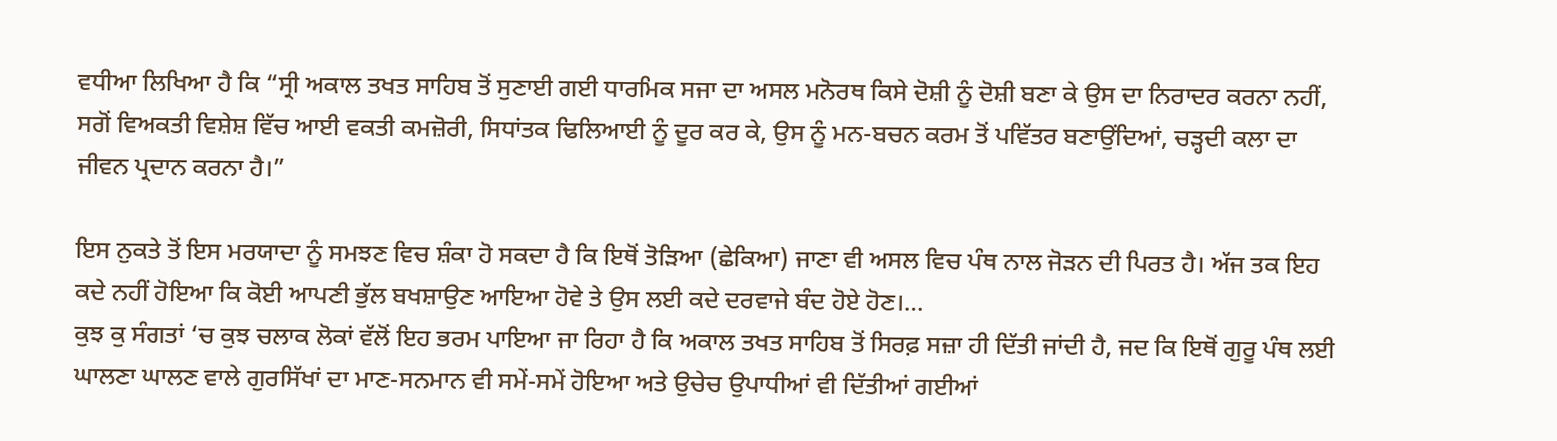ਵਧੀਆ ਲਿਖਿਆ ਹੈ ਕਿ “ਸ੍ਰੀ ਅਕਾਲ ਤਖਤ ਸਾਹਿਬ ਤੋਂ ਸੁਣਾਈ ਗਈ ਧਾਰਮਿਕ ਸਜਾ ਦਾ ਅਸਲ ਮਨੋਰਥ ਕਿਸੇ ਦੋਸ਼ੀ ਨੂੰ ਦੋਸ਼ੀ ਬਣਾ ਕੇ ਉਸ ਦਾ ਨਿਰਾਦਰ ਕਰਨਾ ਨਹੀਂ, ਸਗੋਂ ਵਿਅਕਤੀ ਵਿਸ਼ੇਸ਼ ਵਿੱਚ ਆਈ ਵਕਤੀ ਕਮਜ਼ੋਰੀ, ਸਿਧਾਂਤਕ ਢਿਲਿਆਈ ਨੂੰ ਦੂਰ ਕਰ ਕੇ, ਉਸ ਨੂੰ ਮਨ-ਬਚਨ ਕਰਮ ਤੋਂ ਪਵਿੱਤਰ ਬਣਾਉਂਦਿਆਂ, ਚੜ੍ਹਦੀ ਕਲਾ ਦਾ ਜੀਵਨ ਪ੍ਰਦਾਨ ਕਰਨਾ ਹੈ।”

ਇਸ ਨੁਕਤੇ ਤੋਂ ਇਸ ਮਰਯਾਦਾ ਨੂੰ ਸਮਝਣ ਵਿਚ ਸ਼ੰਕਾ ਹੋ ਸਕਦਾ ਹੈ ਕਿ ਇਥੋਂ ਤੋੜਿਆ (ਛੇਕਿਆ) ਜਾਣਾ ਵੀ ਅਸਲ ਵਿਚ ਪੰਥ ਨਾਲ ਜੋੜਨ ਦੀ ਪਿਰਤ ਹੈ। ਅੱਜ ਤਕ ਇਹ ਕਦੇ ਨਹੀਂ ਹੋਇਆ ਕਿ ਕੋਈ ਆਪਣੀ ਭੁੱਲ ਬਖਸ਼ਾਉਣ ਆਇਆ ਹੋਵੇ ਤੇ ਉਸ ਲਈ ਕਦੇ ਦਰਵਾਜੇ ਬੰਦ ਹੋਏ ਹੋਣ।…
ਕੁਝ ਕੁ ਸੰਗਤਾਂ ‘ਚ ਕੁਝ ਚਲਾਕ ਲੋਕਾਂ ਵੱਲੋਂ ਇਹ ਭਰਮ ਪਾਇਆ ਜਾ ਰਿਹਾ ਹੈ ਕਿ ਅਕਾਲ ਤਖਤ ਸਾਹਿਬ ਤੋਂ ਸਿਰਫ਼ ਸਜ਼ਾ ਹੀ ਦਿੱਤੀ ਜਾਂਦੀ ਹੈ, ਜਦ ਕਿ ਇਥੋਂ ਗੁਰੂ ਪੰਥ ਲਈ ਘਾਲਣਾ ਘਾਲਣ ਵਾਲੇ ਗੁਰਸਿੱਖਾਂ ਦਾ ਮਾਣ-ਸਨਮਾਨ ਵੀ ਸਮੇਂ-ਸਮੇਂ ਹੋਇਆ ਅਤੇ ਉਚੇਚ ਉਪਾਧੀਆਂ ਵੀ ਦਿੱਤੀਆਂ ਗਈਆਂ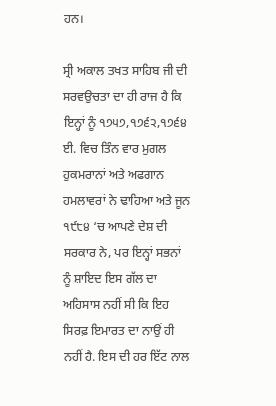ਹਨ।

ਸ੍ਰੀ ਅਕਾਲ ਤਖਤ ਸਾਹਿਬ ਜੀ ਦੀ ਸਰਵਉਚਤਾ ਦਾ ਹੀ ਰਾਜ ਹੈ ਕਿ ਇਨ੍ਹਾਂ ਨੂੰ ੧੭੫੭,੧੭੬੨,੧੭੬੪ ਈ. ਵਿਚ ਤਿੰਨ ਵਾਰ ਮੁਗਲ ਹੁਕਮਰਾਨਾਂ ਅਤੇ ਅਫਗਾਨ ਹਮਲਾਵਰਾਂ ਨੇ ਢਾਹਿਆ ਅਤੇ ਜੂਨ ੧੯੮੪ ‘ਚ ਆਪਣੇ ਦੇਸ਼ ਦੀ ਸਰਕਾਰ ਨੇ, ਪਰ ਇਨ੍ਹਾਂ ਸਭਨਾਂ ਨੂੰ ਸ਼ਾਇਦ ਇਸ ਗੱਲ ਦਾ ਅਹਿਸਾਸ ਨਹੀਂ ਸੀ ਕਿ ਇਹ ਸਿਰਫ਼ ਇਮਾਰਤ ਦਾ ਨਾਉਂ ਹੀ ਨਹੀਂ ਹੈ. ਇਸ ਦੀ ਹਰ ਇੱਟ ਨਾਲ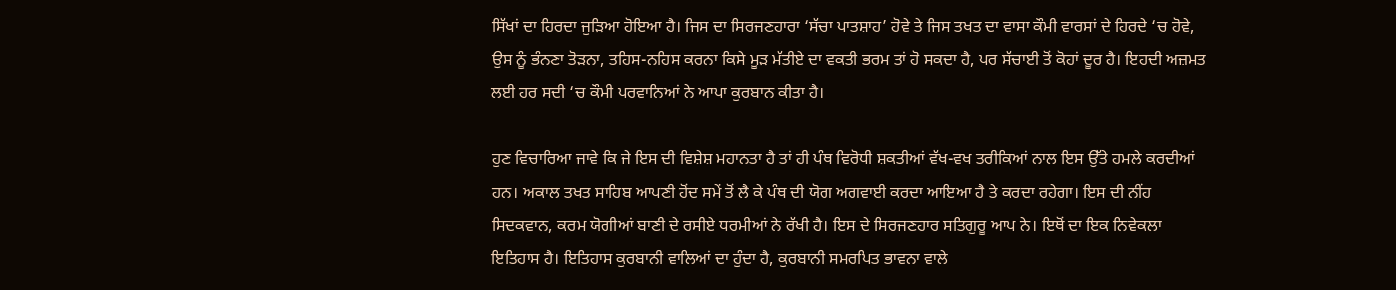ਸਿੱਖਾਂ ਦਾ ਹਿਰਦਾ ਜੁੜਿਆ ਹੋਇਆ ਹੈ। ਜਿਸ ਦਾ ਸਿਰਜਣਹਾਰਾ ‘ਸੱਚਾ ਪਾਤਸ਼ਾਹ’ ਹੋਵੇ ਤੇ ਜਿਸ ਤਖਤ ਦਾ ਵਾਸਾ ਕੌਮੀ ਵਾਰਸਾਂ ਦੇ ਹਿਰਦੇ ‘ਚ ਹੋਵੇ, ਉਸ ਨੂੰ ਭੰਨਣਾ ਤੋੜਨਾ, ਤਹਿਸ-ਨਹਿਸ ਕਰਨਾ ਕਿਸੇ ਮੂੜ ਮੱਤੀਏ ਦਾ ਵਕਤੀ ਭਰਮ ਤਾਂ ਹੋ ਸਕਦਾ ਹੈ, ਪਰ ਸੱਚਾਈ ਤੋਂ ਕੋਹਾਂ ਦੂਰ ਹੈ। ਇਹਦੀ ਅਜ਼ਮਤ ਲਈ ਹਰ ਸਦੀ ‘ਚ ਕੌਮੀ ਪਰਵਾਨਿਆਂ ਨੇ ਆਪਾ ਕੁਰਬਾਨ ਕੀਤਾ ਹੈ।

ਹੁਣ ਵਿਚਾਰਿਆ ਜਾਵੇ ਕਿ ਜੇ ਇਸ ਦੀ ਵਿਸ਼ੇਸ਼ ਮਹਾਨਤਾ ਹੈ ਤਾਂ ਹੀ ਪੰਥ ਵਿਰੋਧੀ ਸ਼ਕਤੀਆਂ ਵੱਖ-ਵਖ ਤਰੀਕਿਆਂ ਨਾਲ ਇਸ ਉੱਤੇ ਹਮਲੇ ਕਰਦੀਆਂ ਹਨ। ਅਕਾਲ ਤਖਤ ਸਾਹਿਬ ਆਪਣੀ ਹੋਂਦ ਸਮੇਂ ਤੋਂ ਲੈ ਕੇ ਪੰਥ ਦੀ ਯੋਗ ਅਗਵਾਈ ਕਰਦਾ ਆਇਆ ਹੈ ਤੇ ਕਰਦਾ ਰਹੇਗਾ। ਇਸ ਦੀ ਨੀਂਹ ਸਿਦਕਵਾਨ, ਕਰਮ ਯੋਗੀਆਂ ਬਾਣੀ ਦੇ ਰਸੀਏ ਧਰਮੀਆਂ ਨੇ ਰੱਖੀ ਹੈ। ਇਸ ਦੇ ਸਿਰਜਣਹਾਰ ਸਤਿਗੁਰੂ ਆਪ ਨੇ। ਇਥੋਂ ਦਾ ਇਕ ਨਿਵੇਕਲਾ ਇਤਿਹਾਸ ਹੈ। ਇਤਿਹਾਸ ਕੁਰਬਾਨੀ ਵਾਲਿਆਂ ਦਾ ਹੁੰਦਾ ਹੈ, ਕੁਰਬਾਨੀ ਸਮਰਪਿਤ ਭਾਵਨਾ ਵਾਲੇ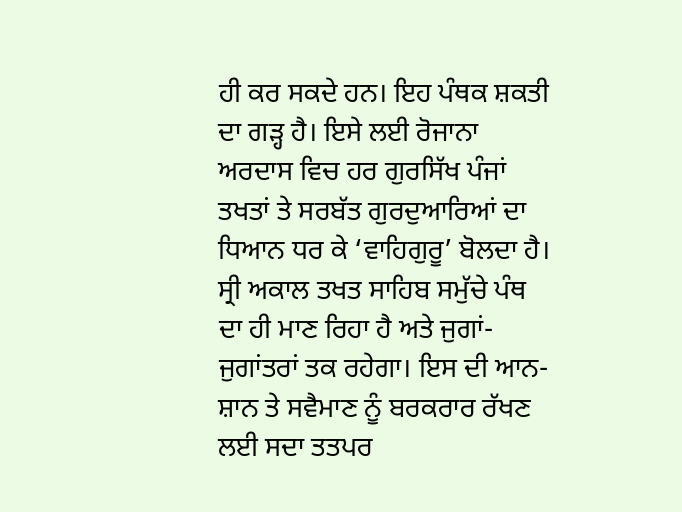ਹੀ ਕਰ ਸਕਦੇ ਹਨ। ਇਹ ਪੰਥਕ ਸ਼ਕਤੀ ਦਾ ਗੜ੍ਹ ਹੈ। ਇਸੇ ਲਈ ਰੋਜਾਨਾ ਅਰਦਾਸ ਵਿਚ ਹਰ ਗੁਰਸਿੱਖ ਪੰਜਾਂ ਤਖਤਾਂ ਤੇ ਸਰਬੱਤ ਗੁਰਦੁਆਰਿਆਂ ਦਾ ਧਿਆਨ ਧਰ ਕੇ ‘ਵਾਹਿਗੁਰੂ’ ਬੋਲਦਾ ਹੈ। ਸ੍ਰੀ ਅਕਾਲ ਤਖਤ ਸਾਹਿਬ ਸਮੁੱਚੇ ਪੰਥ ਦਾ ਹੀ ਮਾਣ ਰਿਹਾ ਹੈ ਅਤੇ ਜੁਗਾਂ-ਜੁਗਾਂਤਰਾਂ ਤਕ ਰਹੇਗਾ। ਇਸ ਦੀ ਆਨ-ਸ਼ਾਨ ਤੇ ਸਵੈਮਾਣ ਨੂੰ ਬਰਕਰਾਰ ਰੱਖਣ ਲਈ ਸਦਾ ਤਤਪਰ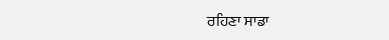ਰਹਿਣਾ ਸਾਡਾ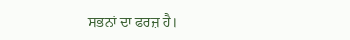ਸਭਨਾਂ ਦਾ ਫਰਜ਼ ਹੈ।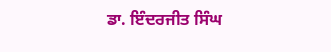ਡਾ. ਇੰਦਰਜੀਤ ਸਿੰਘ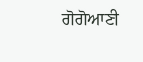ਗੋਗੋਆਣੀ